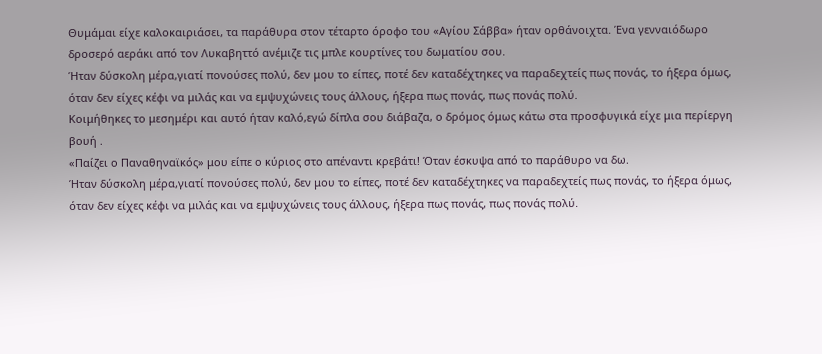Θυμάμαι είχε καλοκαιριάσει, τα παράθυρα στον τέταρτο όροφο του «Αγίου Σάββα» ήταν ορθάνοιχτα. Ένα γενναιόδωρο δροσερό αεράκι από τον Λυκαβηττό ανέμιζε τις μπλε κουρτίνες του δωματίου σου.
Ήταν δύσκολη μέρα,γιατί πονούσες πολύ, δεν μου το είπες, ποτέ δεν καταδέχτηκες να παραδεχτείς πως πονάς, το ήξερα όμως, όταν δεν είχες κέφι να μιλάς και να εμψυχώνεις τους άλλους, ήξερα πως πονάς, πως πονάς πολύ.
Κοιμήθηκες το μεσημέρι και αυτό ήταν καλό,εγώ δίπλα σου διάβαζα, ο δρόμος όμως κάτω στα προσφυγικά είχε μια περίεργη βουή .
«Παίζει ο Παναθηναϊκός» μου είπε ο κύριος στο απέναντι κρεβάτι! Όταν έσκυψα από το παράθυρο να δω.
Ήταν δύσκολη μέρα,γιατί πονούσες πολύ, δεν μου το είπες, ποτέ δεν καταδέχτηκες να παραδεχτείς πως πονάς, το ήξερα όμως, όταν δεν είχες κέφι να μιλάς και να εμψυχώνεις τους άλλους, ήξερα πως πονάς, πως πονάς πολύ.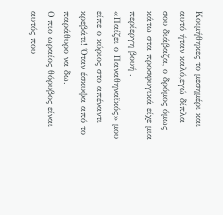Κοιμήθηκες το μεσημέρι και αυτό ήταν καλό,εγώ δίπλα σου διάβαζα, ο δρόμος όμως κάτω στα προσφυγικά είχε μια περίεργη βουή .
«Παίζει ο Παναθηναϊκός» μου είπε ο κύριος στο απέναντι κρεβάτι! Όταν έσκυψα από το παράθυρο να δω.
Ο πιο ωραίος θόρυβος είναι αυτός που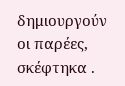δημιουργούν οι παρέες, σκέφτηκα .